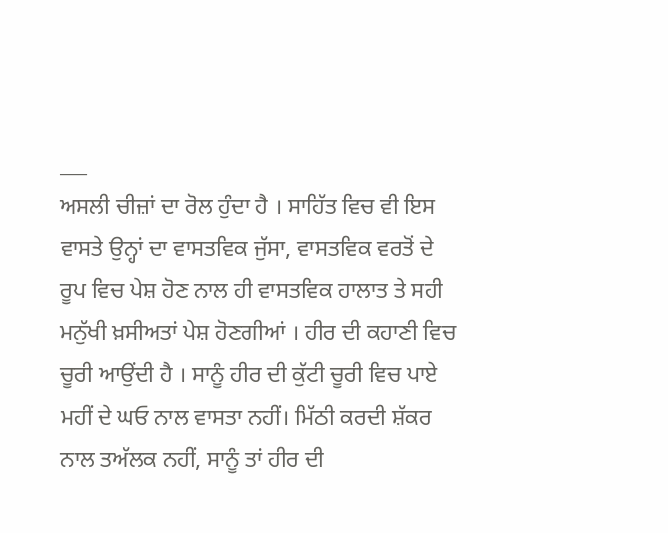___
ਅਸਲੀ ਚੀਜ਼ਾਂ ਦਾ ਰੋਲ ਹੁੰਦਾ ਹੈ । ਸਾਹਿੱਤ ਵਿਚ ਵੀ ਇਸ ਵਾਸਤੇ ਉਨ੍ਹਾਂ ਦਾ ਵਾਸਤਵਿਕ ਜੁੱਸਾ, ਵਾਸਤਵਿਕ ਵਰਤੋਂ ਦੇ ਰੂਪ ਵਿਚ ਪੇਸ਼ ਹੋਣ ਨਾਲ ਹੀ ਵਾਸਤਵਿਕ ਹਾਲਾਤ ਤੇ ਸਹੀ ਮਨੁੱਖੀ ਖ਼ਸੀਅਤਾਂ ਪੇਸ਼ ਹੋਣਗੀਆਂ । ਹੀਰ ਦੀ ਕਹਾਣੀ ਵਿਚ ਚੂਰੀ ਆਉਂਦੀ ਹੈ । ਸਾਨੂੰ ਹੀਰ ਦੀ ਕੁੱਟੀ ਚੂਰੀ ਵਿਚ ਪਾਏ ਮਹੀਂ ਦੇ ਘਓ ਨਾਲ ਵਾਸਤਾ ਨਹੀਂ। ਮਿੱਠੀ ਕਰਦੀ ਸ਼ੱਕਰ ਨਾਲ ਤਅੱਲਕ ਨਹੀਂ, ਸਾਨੂੰ ਤਾਂ ਹੀਰ ਦੀ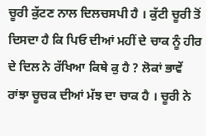ਚੂਰੀ ਕੁੱਟਣ ਨਾਲ ਦਿਲਚਸਪੀ ਹੈ । ਕੁੱਟੀ ਚੂਰੀ ਤੋਂ ਦਿਸਦਾ ਹੈ ਕਿ ਪਿਓ ਦੀਆਂ ਮਹੀਂ ਦੇ ਚਾਕ ਨੂੰ ਹੀਰ ਦੇ ਦਿਲ ਨੇ ਰੱਖਿਆ ਕਿਥੇ ਕੁ ਹੈ ? ਲੋਕਾਂ ਭਾਵੇਂ ਰਾਂਝਾ ਚੂਚਕ ਦੀਆਂ ਮੱਝ ਦਾ ਚਾਕ ਹੈ । ਚੂਰੀ ਨੇ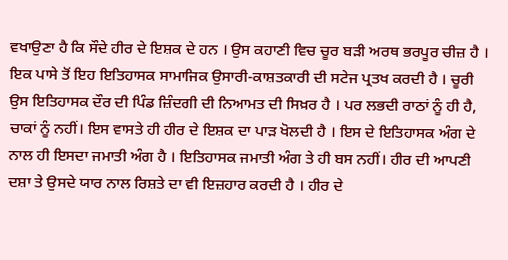ਵਖਾਉਣਾ ਹੈ ਕਿ ਸੌਦੇ ਹੀਰ ਦੇ ਇਸ਼ਕ ਦੇ ਹਨ । ਉਸ ਕਹਾਣੀ ਵਿਚ ਚੂਰ ਬੜੀ ਅਰਥ ਭਰਪੂਰ ਚੀਜ਼ ਹੈ । ਇਕ ਪਾਸੇ ਤੋਂ ਇਹ ਇਤਿਹਾਸਕ ਸਾਮਾਜਿਕ ਉਸਾਰੀ-ਕਾਸ਼ਤਕਾਰੀ ਦੀ ਸਟੇਜ ਪ੍ਰਤਖ ਕਰਦੀ ਹੈ । ਚੂਰੀ ਉਸ ਇਤਿਹਾਸਕ ਦੌਰ ਦੀ ਪਿੰਡ ਜ਼ਿੰਦਗੀ ਦੀ ਨਿਆਮਤ ਦੀ ਸਿਖ਼ਰ ਹੈ । ਪਰ ਲਭਦੀ ਰਾਠਾਂ ਨੂੰ ਹੀ ਹੈ, ਚਾਕਾਂ ਨੂੰ ਨਹੀਂ। ਇਸ ਵਾਸਤੇ ਹੀ ਹੀਰ ਦੇ ਇਸ਼ਕ ਦਾ ਪਾੜ ਖੋਲਦੀ ਹੈ । ਇਸ ਦੇ ਇਤਿਹਾਸਕ ਅੰਗ ਦੇ ਨਾਲ ਹੀ ਇਸਦਾ ਜਮਾਤੀ ਅੰਗ ਹੈ । ਇਤਿਹਾਸਕ ਜਮਾਤੀ ਅੰਗ ਤੇ ਹੀ ਬਸ ਨਹੀਂ। ਹੀਰ ਦੀ ਆਪਣੀ ਦਸ਼ਾ ਤੇ ਉਸਦੇ ਯਾਰ ਨਾਲ ਰਿਸ਼ਤੇ ਦਾ ਵੀ ਇਜ਼ਹਾਰ ਕਰਦੀ ਹੈ । ਹੀਰ ਦੇ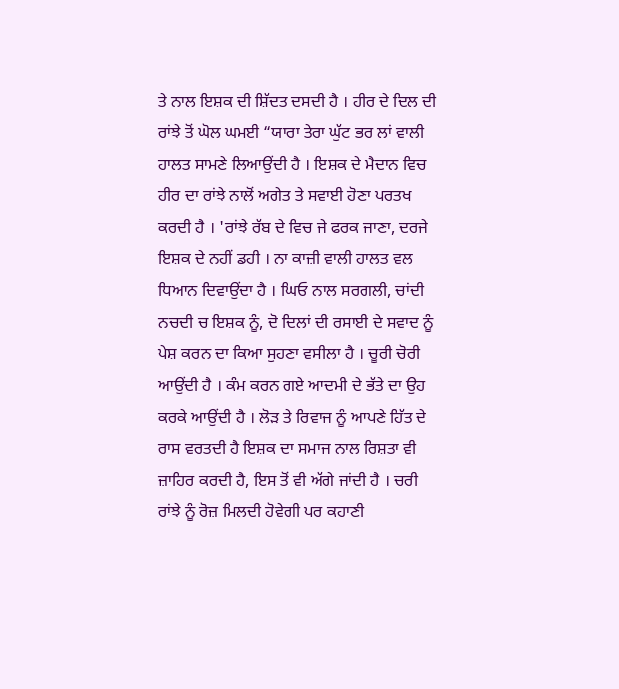ਤੇ ਨਾਲ ਇਸ਼ਕ ਦੀ ਸ਼ਿੱਦਤ ਦਸਦੀ ਹੈ । ਹੀਰ ਦੇ ਦਿਲ ਦੀ ਰਾਂਝੇ ਤੋਂ ਘੋਲ ਘਮਈ “ਯਾਰਾ ਤੇਰਾ ਘੁੱਟ ਭਰ ਲਾਂ ਵਾਲੀ ਹਾਲਤ ਸਾਮਣੇ ਲਿਆਉਂਦੀ ਹੈ । ਇਸ਼ਕ ਦੇ ਮੈਦਾਨ ਵਿਚ ਹੀਰ ਦਾ ਰਾਂਝੇ ਨਾਲੋਂ ਅਗੇਤ ਤੇ ਸਵਾਈ ਹੋਣਾ ਪਰਤਖ ਕਰਦੀ ਹੈ । 'ਰਾਂਝੇ ਰੱਬ ਦੇ ਵਿਚ ਜੇ ਫਰਕ ਜਾਣਾ, ਦਰਜੇ ਇਸ਼ਕ ਦੇ ਨਹੀਂ ਡਹੀ । ਨਾ ਕਾਜ਼ੀ ਵਾਲੀ ਹਾਲਤ ਵਲ ਧਿਆਨ ਦਿਵਾਉਂਦਾ ਹੈ । ਘਿਓ ਨਾਲ ਸਰਗਲੀ, ਚਾਂਦੀ ਨਚਦੀ ਚ ਇਸ਼ਕ ਨੂੰ, ਦੋ ਦਿਲਾਂ ਦੀ ਰਸਾਈ ਦੇ ਸਵਾਦ ਨੂੰ ਪੇਸ਼ ਕਰਨ ਦਾ ਕਿਆ ਸੁਹਣਾ ਵਸੀਲਾ ਹੈ । ਚੂਰੀ ਚੋਰੀ ਆਉਂਦੀ ਹੈ । ਕੰਮ ਕਰਨ ਗਏ ਆਦਮੀ ਦੇ ਭੱਤੇ ਦਾ ਉਹ ਕਰਕੇ ਆਉਂਦੀ ਹੈ । ਲੋੜ ਤੇ ਰਿਵਾਜ ਨੂੰ ਆਪਣੇ ਹਿੱਤ ਦੇ ਰਾਸ ਵਰਤਦੀ ਹੈ ਇਸ਼ਕ ਦਾ ਸਮਾਜ ਨਾਲ ਰਿਸ਼ਤਾ ਵੀ ਜ਼ਾਹਿਰ ਕਰਦੀ ਹੈ, ਇਸ ਤੋਂ ਵੀ ਅੱਗੇ ਜਾਂਦੀ ਹੈ । ਚਰੀ ਰਾਂਝੇ ਨੂੰ ਰੋਜ਼ ਮਿਲਦੀ ਹੋਵੇਗੀ ਪਰ ਕਹਾਣੀ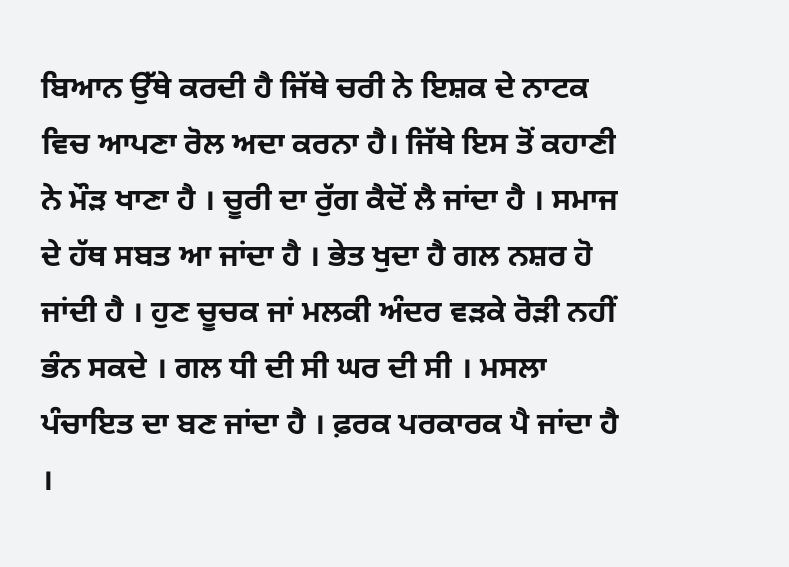ਬਿਆਨ ਉੱਥੇ ਕਰਦੀ ਹੈ ਜਿੱਥੇ ਚਰੀ ਨੇ ਇਸ਼ਕ ਦੇ ਨਾਟਕ ਵਿਚ ਆਪਣਾ ਰੋਲ ਅਦਾ ਕਰਨਾ ਹੈ। ਜਿੱਥੇ ਇਸ ਤੋਂ ਕਹਾਣੀ ਨੇ ਮੌੜ ਖਾਣਾ ਹੈ । ਚੂਰੀ ਦਾ ਰੁੱਗ ਕੈਦੋਂ ਲੈ ਜਾਂਦਾ ਹੈ । ਸਮਾਜ ਦੇ ਹੱਥ ਸਬਤ ਆ ਜਾਂਦਾ ਹੈ । ਭੇਤ ਖੁਦਾ ਹੈ ਗਲ ਨਸ਼ਰ ਹੋ ਜਾਂਦੀ ਹੈ । ਹੁਣ ਚੂਚਕ ਜਾਂ ਮਲਕੀ ਅੰਦਰ ਵੜਕੇ ਰੋੜੀ ਨਹੀਂ ਭੰਨ ਸਕਦੇ । ਗਲ ਧੀ ਦੀ ਸੀ ਘਰ ਦੀ ਸੀ । ਮਸਲਾ ਪੰਚਾਇਤ ਦਾ ਬਣ ਜਾਂਦਾ ਹੈ । ਫ਼ਰਕ ਪਰਕਾਰਕ ਪੈ ਜਾਂਦਾ ਹੈ ।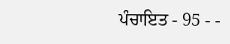ਪੰਚਾਇਤ - 95 - -